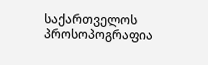საქართველოს პროსოპოგრაფია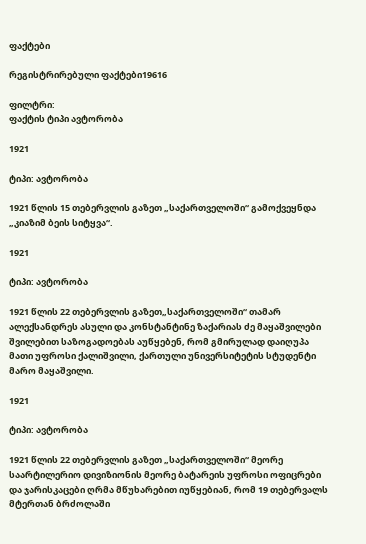ფაქტები

რეგისტრირებული ფაქტები19616

ფილტრი:
ფაქტის ტიპი ავტორობა

1921

ტიპი: ავტორობა

1921 წლის 15 თებერვლის გაზეთ „საქართველოში“ გამოქვეყნდა „კიაზიმ ბეის სიტყვა“.

1921

ტიპი: ავტორობა

1921 წლის 22 თებერვლის გაზეთ„საქართველოში“ თამარ ალექსანდრეს ასული და კონსტანტინე ზაქარიას ძე მაყაშვილები შვილებით საზოგადოებას აუწყებენ, რომ გმირულად დაიღუპა მათი უფროსი ქალიშვილი, ქართული უნივერსიტეტის სტუდენტი მარო მაყაშვილი.

1921

ტიპი: ავტორობა

1921 წლის 22 თებერვლის გაზეთ „საქართველოში“ მეორე საარტილერიო დივიზიონის მეორე ბატარეის უფროსი ოფიცრები და ჯარისკაცები ღრმა მწუხარებით იუწყებიან, რომ 19 თებერვალს მტერთან ბრძოლაში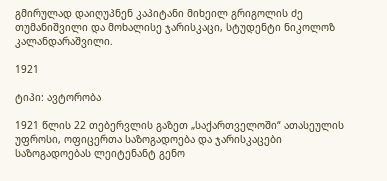გმირულად დაიღუპნენ კაპიტანი მიხეილ გრიგოლის ძე თუმანიშვილი და მოხალისე ჯარისკაცი, სტუდენტი ნიკოლოზ კალანდარაშვილი.

1921

ტიპი: ავტორობა

1921 წლის 22 თებერვლის გაზეთ „საქართველოში“ ათასეულის უფროსი, ოფიცერთა საზოგადოება და ჯარისკაცები საზოგადოებას ლეიტენანტ გენო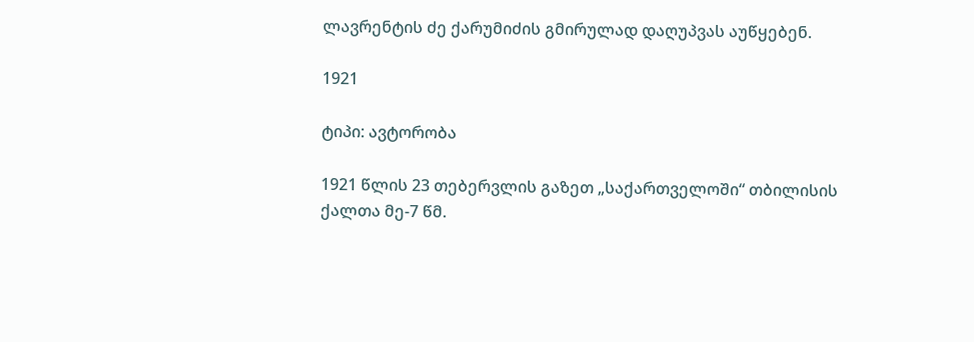ლავრენტის ძე ქარუმიძის გმირულად დაღუპვას აუწყებენ.

1921

ტიპი: ავტორობა

1921 წლის 23 თებერვლის გაზეთ „საქართველოში“ თბილისის ქალთა მე-7 წმ.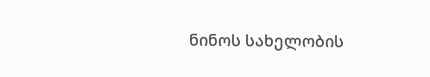ნინოს სახელობის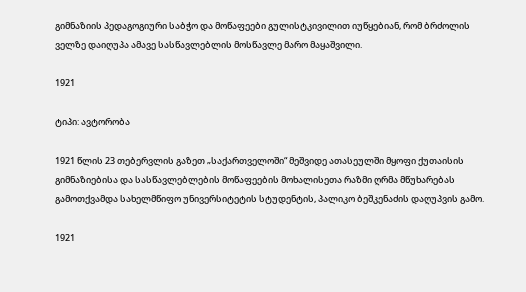გიმნაზიის პედაგოგიური საბჭო და მოწაფეები გულისტკივილით იუწყებიან, რომ ბრძოლის ველზე დაიღუპა ამავე სასწავლებლის მოსწავლე მარო მაყაშვილი.

1921

ტიპი: ავტორობა

1921 წლის 23 თებერვლის გაზეთ „საქართველოში“ მეშვიდე ათასეულში მყოფი ქუთაისის გიმნაზიებისა და სასწავლებლების მოწაფეების მოხალისეთა რაზმი ღრმა მწუხარებას გამოთქვამდა სახელმწიფო უნივერსიტეტის სტუდენტის, პალიკო ბეშკენაძის დაღუპვის გამო.

1921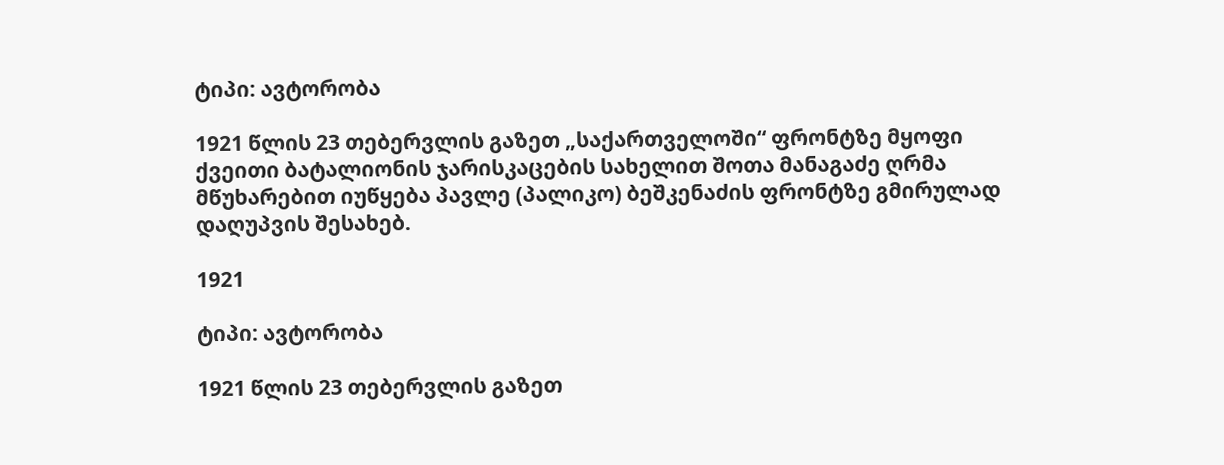ტიპი: ავტორობა

1921 წლის 23 თებერვლის გაზეთ „საქართველოში“ ფრონტზე მყოფი ქვეითი ბატალიონის ჯარისკაცების სახელით შოთა მანაგაძე ღრმა მწუხარებით იუწყება პავლე (პალიკო) ბეშკენაძის ფრონტზე გმირულად დაღუპვის შესახებ.

1921

ტიპი: ავტორობა

1921 წლის 23 თებერვლის გაზეთ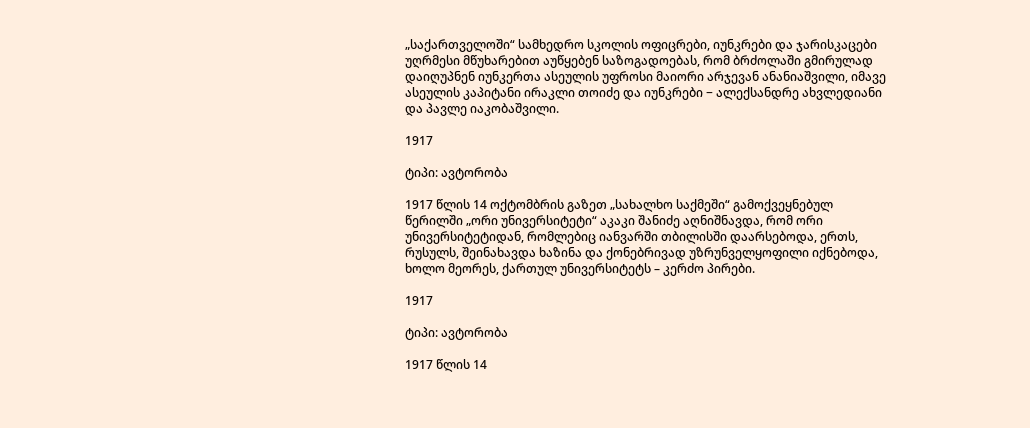„საქართველოში“ სამხედრო სკოლის ოფიცრები, იუნკრები და ჯარისკაცები უღრმესი მწუხარებით აუწყებენ საზოგადოებას, რომ ბრძოლაში გმირულად დაიღუპნენ იუნკერთა ასეულის უფროსი მაიორი არჯევან ანანიაშვილი, იმავე ასეულის კაპიტანი ირაკლი თოიძე და იუნკრები − ალექსანდრე ახვლედიანი და პავლე იაკობაშვილი.

1917

ტიპი: ავტორობა

1917 წლის 14 ოქტომბრის გაზეთ „სახალხო საქმეში“ გამოქვეყნებულ წერილში „ორი უნივერსიტეტი“ აკაკი შანიძე აღნიშნავდა, რომ ორი უნივერსიტეტიდან, რომლებიც იანვარში თბილისში დაარსებოდა, ერთს, რუსულს, შეინახავდა ხაზინა და ქონებრივად უზრუნველყოფილი იქნებოდა, ხოლო მეორეს, ქართულ უნივერსიტეტს – კერძო პირები.

1917

ტიპი: ავტორობა

1917 წლის 14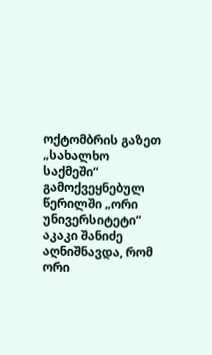ოქტომბრის გაზეთ „სახალხო საქმეში“ გამოქვეყნებულ წერილში „ორი უნივერსიტეტი“ აკაკი შანიძე აღნიშნავდა, რომ ორი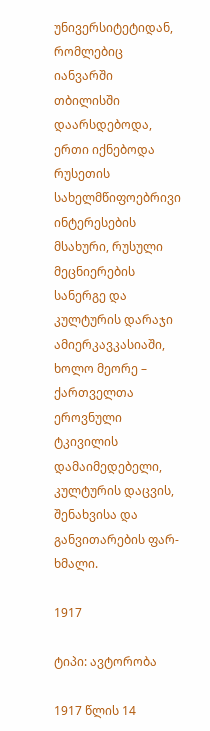უნივერსიტეტიდან, რომლებიც იანვარში თბილისში დაარსდებოდა, ერთი იქნებოდა რუსეთის სახელმწიფოებრივი ინტერესების მსახური, რუსული მეცნიერების სანერგე და კულტურის დარაჯი ამიერკავკასიაში, ხოლო მეორე – ქართველთა ეროვნული ტკივილის დამაიმედებელი, კულტურის დაცვის, შენახვისა და განვითარების ფარ-ხმალი.

1917

ტიპი: ავტორობა

1917 წლის 14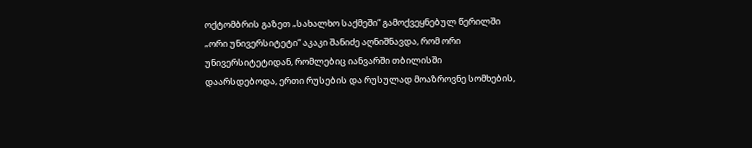ოქტომბრის გაზეთ „სახალხო საქმეში“ გამოქვეყნებულ წერილში „ორი უნივერსიტეტი“ აკაკი შანიძე აღნიშნავდა, რომ ორი უნივერსიტეტიდან, რომლებიც იანვარში თბილისში დაარსდებოდა, ერთი რუსების და რუსულად მოაზროვნე სომხების,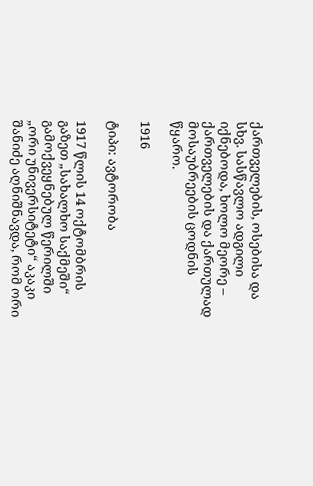ქართველების, ოსებისა და სხვ. სასწავლო ადგილი იქნებოდა, ხოლო მეორე – ქართველების და ქართულად მოსაუბრეების ცოდნის წყარო.

1916

ტიპი: ავტორობა

1917 წლის 14 ოქტომბრის გაზეთ „სახალხო საქმეში“ გამოქვეყნებულ წერილში „ორი უნივერსიტეტი“ აკაკი შანიძე აღნიშნავდა, რომ ორი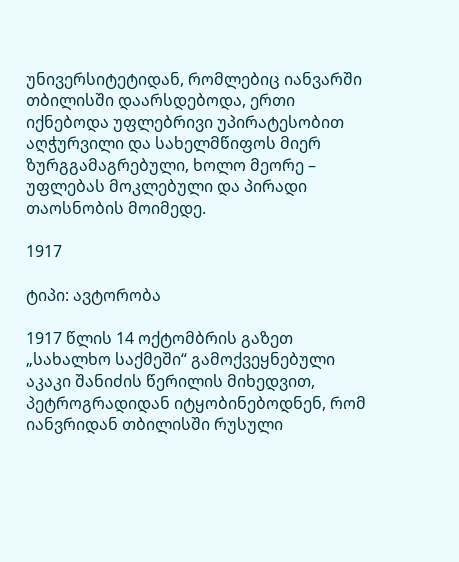უნივერსიტეტიდან, რომლებიც იანვარში თბილისში დაარსდებოდა, ერთი იქნებოდა უფლებრივი უპირატესობით აღჭურვილი და სახელმწიფოს მიერ ზურგგამაგრებული, ხოლო მეორე – უფლებას მოკლებული და პირადი თაოსნობის მოიმედე.

1917

ტიპი: ავტორობა

1917 წლის 14 ოქტომბრის გაზეთ „სახალხო საქმეში“ გამოქვეყნებული აკაკი შანიძის წერილის მიხედვით, პეტროგრადიდან იტყობინებოდნენ, რომ იანვრიდან თბილისში რუსული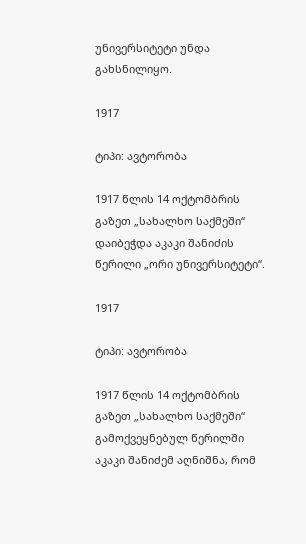უნივერსიტეტი უნდა გახსნილიყო.

1917

ტიპი: ავტორობა

1917 წლის 14 ოქტომბრის გაზეთ „სახალხო საქმეში“ დაიბეჭდა აკაკი შანიძის წერილი „ორი უნივერსიტეტი“.

1917

ტიპი: ავტორობა

1917 წლის 14 ოქტომბრის გაზეთ „სახალხო საქმეში“ გამოქვეყნებულ წერილში აკაკი შანიძემ აღნიშნა, რომ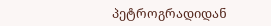პეტროგრადიდან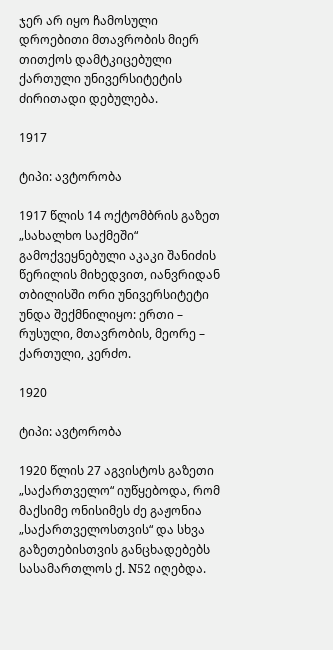ჯერ არ იყო ჩამოსული დროებითი მთავრობის მიერ თითქოს დამტკიცებული ქართული უნივერსიტეტის ძირითადი დებულება.

1917

ტიპი: ავტორობა

1917 წლის 14 ოქტომბრის გაზეთ „სახალხო საქმეში“ გამოქვეყნებული აკაკი შანიძის წერილის მიხედვით, იანვრიდან თბილისში ორი უნივერსიტეტი უნდა შექმნილიყო: ერთი – რუსული, მთავრობის, მეორე – ქართული, კერძო.

1920

ტიპი: ავტორობა

1920 წლის 27 აგვისტოს გაზეთი „საქართველო“ იუწყებოდა, რომ მაქსიმე ონისიმეს ძე გაჟონია „საქართველოსთვის“ და სხვა გაზეთებისთვის განცხადებებს სასამართლოს ქ. N52 იღებდა.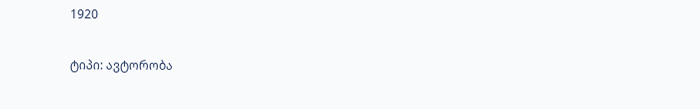1920

ტიპი: ავტორობა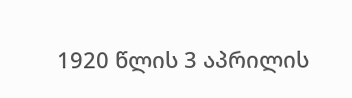1920 წლის 3 აპრილის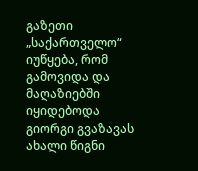გაზეთი „საქართველო“ იუწყება, რომ გამოვიდა და მაღაზიებში იყიდებოდა გიორგი გვაზავას ახალი წიგნი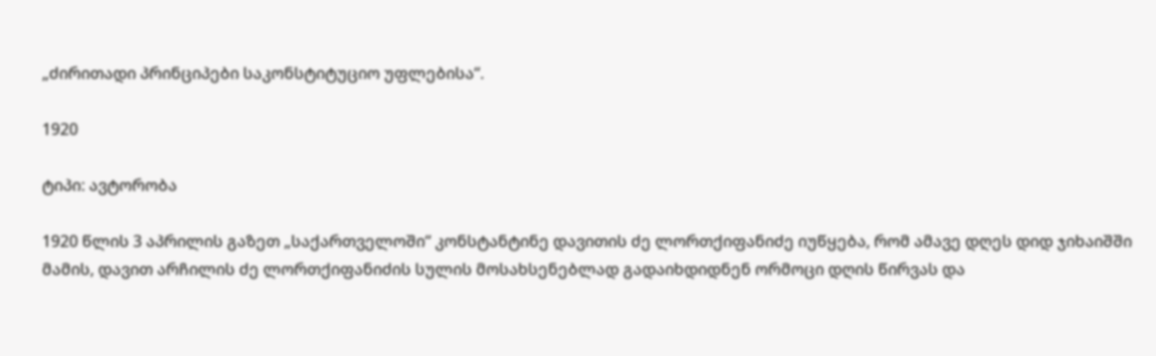„ძირითადი პრინციპები საკონსტიტუციო უფლებისა“.

1920

ტიპი: ავტორობა

1920 წლის 3 აპრილის გაზეთ „საქართველოში“ კონსტანტინე დავითის ძე ლორთქიფანიძე იუწყება, რომ ამავე დღეს დიდ ჯიხაიშში მამის, დავით არჩილის ძე ლორთქიფანიძის სულის მოსახსენებლად გადაიხდიდნენ ორმოცი დღის წირვას და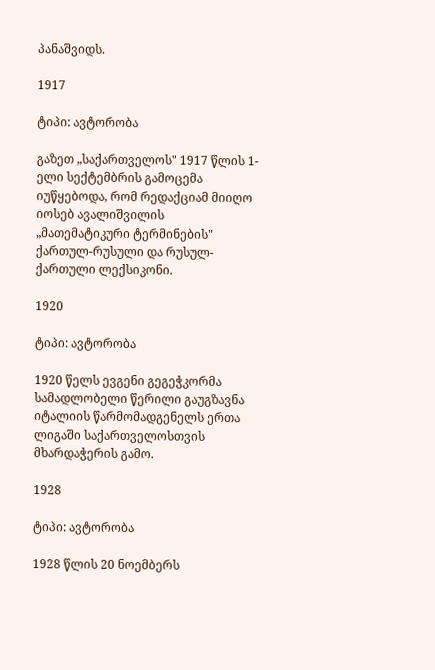პანაშვიდს.

1917

ტიპი: ავტორობა

გაზეთ „საქართველოს" 1917 წლის 1-ელი სექტემბრის გამოცემა იუწყებოდა, რომ რედაქციამ მიიღო იოსებ ავალიშვილის „მათემატიკური ტერმინების" ქართულ-რუსული და რუსულ-ქართული ლექსიკონი.

1920

ტიპი: ავტორობა

1920 წელს ევგენი გეგეჭკორმა სამადლობელი წერილი გაუგზავნა იტალიის წარმომადგენელს ერთა ლიგაში საქართველოსთვის მხარდაჭერის გამო.

1928

ტიპი: ავტორობა

1928 წლის 20 ნოემბერს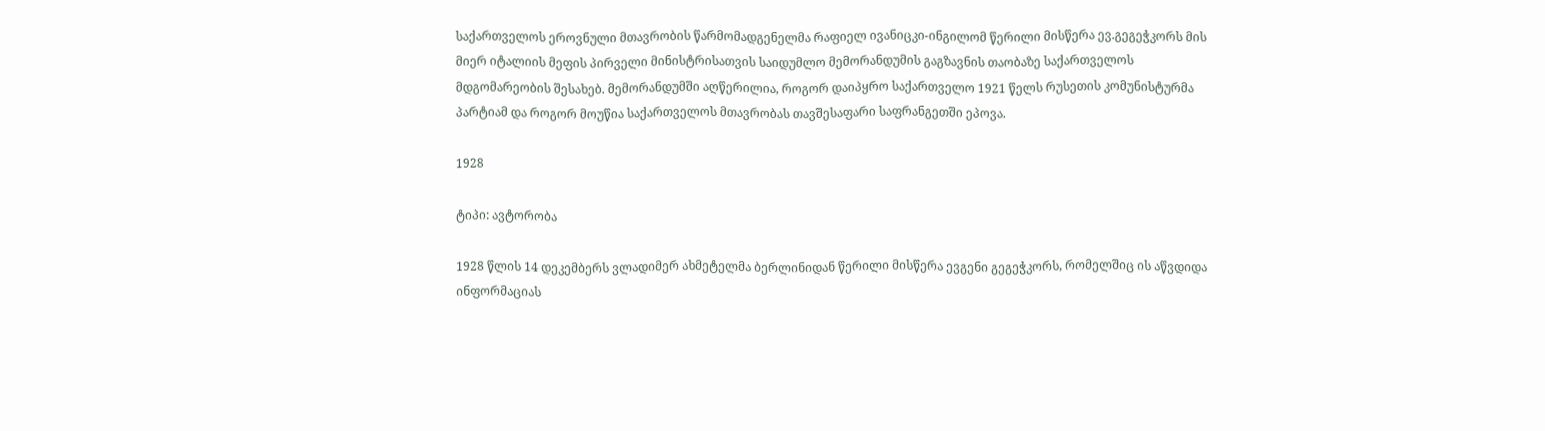საქართველოს ეროვნული მთავრობის წარმომადგენელმა რაფიელ ივანიცკი-ინგილომ წერილი მისწერა ევ.გეგეჭკორს მის მიერ იტალიის მეფის პირველი მინისტრისათვის საიდუმლო მემორანდუმის გაგზავნის თაობაზე საქართველოს მდგომარეობის შესახებ. მემორანდუმში აღწერილია, როგორ დაიპყრო საქართველო 1921 წელს რუსეთის კომუნისტურმა პარტიამ და როგორ მოუწია საქართველოს მთავრობას თავშესაფარი საფრანგეთში ეპოვა.

1928

ტიპი: ავტორობა

1928 წლის 14 დეკემბერს ვლადიმერ ახმეტელმა ბერლინიდან წერილი მისწერა ევგენი გეგეჭკორს, რომელშიც ის აწვდიდა ინფორმაციას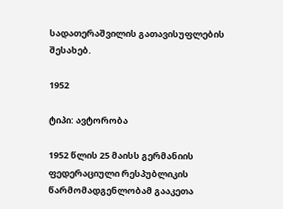სადათერაშვილის გათავისუფლების შესახებ.

1952

ტიპი: ავტორობა

1952 წლის 25 მაისს გერმანიის ფედერაციული რესპუბლიკის წარმომადგენლობამ გააკეთა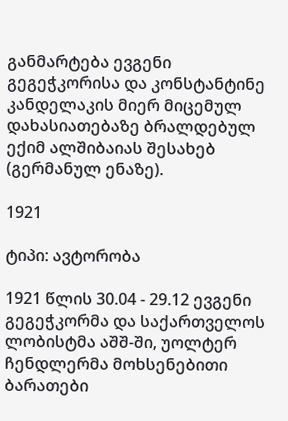განმარტება ევგენი გეგეჭკორისა და კონსტანტინე კანდელაკის მიერ მიცემულ დახასიათებაზე ბრალდებულ ექიმ ალშიბაიას შესახებ (გერმანულ ენაზე).

1921

ტიპი: ავტორობა

1921 წლის 30.04 - 29.12 ევგენი გეგეჭკორმა და საქართველოს ლობისტმა აშშ-ში, უოლტერ ჩენდლერმა მოხსენებითი ბარათები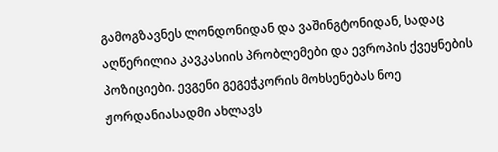გამოგზავნეს ლონდონიდან და ვაშინგტონიდან, სადაც აღწერილია კავკასიის პრობლემები და ევროპის ქვეყნების პოზიციები. ევგენი გეგეჭკორის მოხსენებას ნოე ჟორდანიასადმი ახლავს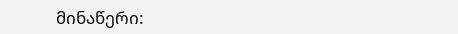მინაწერი: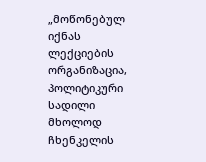„მოწონებულ იქნას ლექციების ორგანიზაცია, პოლიტიკური სადილი მხოლოდ ჩხენკელის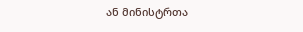ან მინისტრთა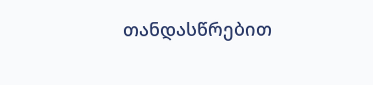თანდასწრებით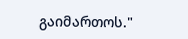გაიმართოს."